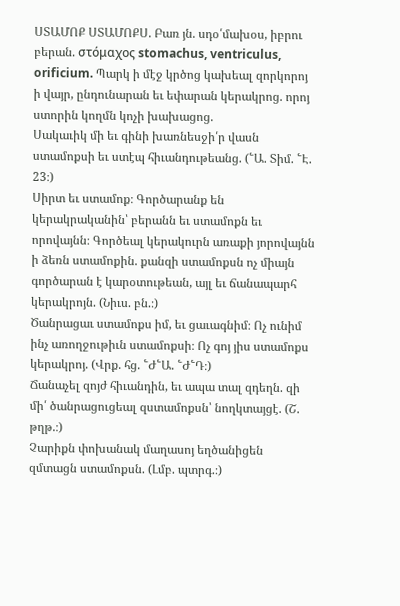ՍՏԱՄՈՔ ՍՏԱՄՈՔՍ. Բառ յն. սդօ՛մախօս, իբրու բերան. στόμαχος stomachus, ventriculus, orificium. Պարկ ի մէջ կրծոց կախեալ զորկորոյ ի վայր, ընդունարան եւ եփարան կերակրոց. որոյ ստորին կողմն կոչի խախացոց.
Սակաւիկ մի եւ գինի խառնեսջի՛ր վասն ստամոքսի եւ ստէպ հիւանդութեանց. (՟Ա. Տիմ. ՟Է. 23։)
Սիրտ եւ ստամոք։ Գործարանք են կերակրականին՝ բերանն եւ ստամոքն եւ որովայնն։ Գործեալ կերակուրն առաքի յորովայնն ի ձեռն ստամոքին. քանզի ստամոքսն ոչ միայն գործարան է կարօտութեան, այլ եւ ճանապարհ կերակրոյն. (Նիւս. բն.։)
Ծանրացաւ ստամոքս իմ, եւ ցաւագնիմ։ Ոչ ունիմ ինչ առողջութիւն ստամոքսի։ Ոչ գոյ յիս ստամոքս կերակրոյ. (Վրք. հց. ՟Ժ՟Ա. ՟Ժ՟Դ։)
Ճանաչել զոյժ հիւանդին, եւ ապա տալ զդեղն. զի մի՛ ծանրացուցեալ զստամոքսն՝ նողկտայցէ. (Շ. թղթ.։)
Չարիքն փոխանակ մաղասոյ եղծանիցեն զմտացն ստամոքսն. (Լմբ. պտրգ.։)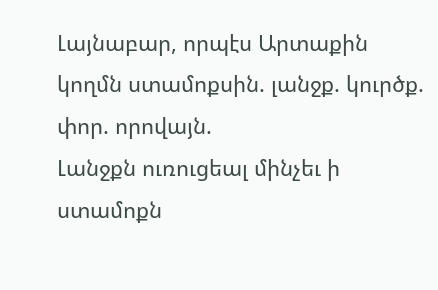Լայնաբար, որպէս Արտաքին կողմն ստամոքսին. լանջք. կուրծք. փոր. որովայն.
Լանջքն ուռուցեալ մինչեւ ի ստամոքն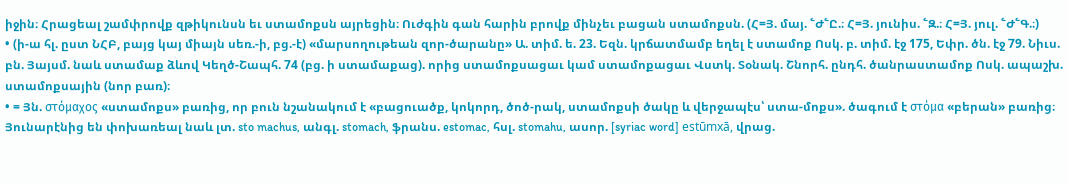իջին։ Հրացեալ շամփրովք զթիկունսն եւ ստամոքսն այրեցին։ Ուժգին գան հարին բրովք մինչեւ բացան ստամոքսն. (Հ=Յ. մայ. ՟Ժ՟Ը.։ Հ=Յ. յունիս. ՟Զ.։ Հ=Յ. յուլ. ՟Ժ՟Գ.։)
• (ի-ա հլ. ըստ ՆՀԲ, բայց կայ միայն սեռ.-ի, բց.-է) «մարսողութեան զոր-ծարանը» Ա. տիմ. ե. 23. Եզն. կրճատմամբ եղել է ստամոք Ոսկ. բ. տիմ. էջ 175, Եփր. ծն. էջ 79. Նիւս. բն. Յայսմ. նաև ստամաք ձևով Կեղծ-Շապհ. 74 (բց. ի ստամաքաց). որից ստամոքսացաւ կամ ստամոքացաւ Վստկ. Տօնակ. Շնորհ. ընդհ. ծանրաստամոք Ոսկ. ապաշխ. ստամոքսային (նոր բառ)։
• = Յն. στόμαχος «ստամոքս» բառից, որ բուն նշանակում է «բացուածք, կոկորդ, ծոծ-րակ, ստամոքսի ծակը և վերջապէս՝ ստա-մոքս». ծագում է στόμα «բերան» բառից։ Յունարէնից են փոխառեալ նաև լտ. sto machus, անգլ. stomach, ֆրանս. estomac, հսլ. stomahu, ասոր. [syriac word] estūmxā, վրաց.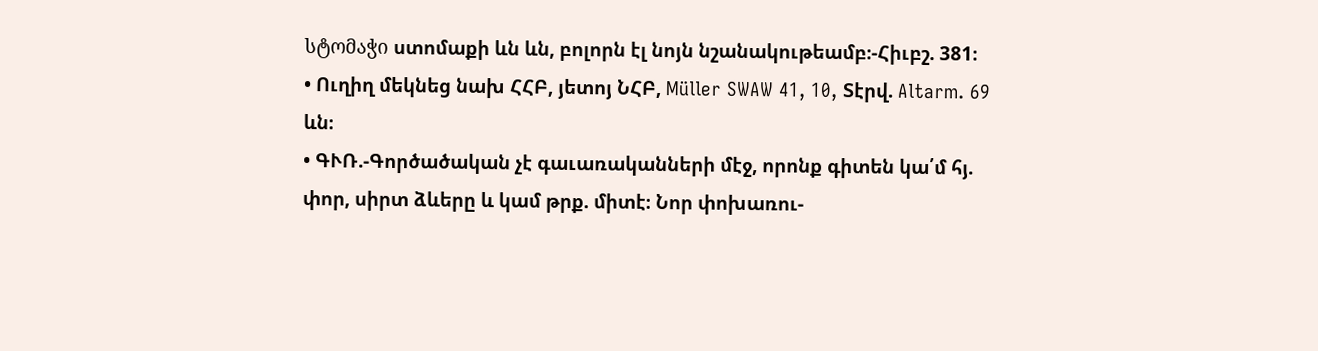სტომაჭი ստոմաքի ևն ևն, բոլորն էլ նոյն նշանակութեամբ։-Հիւբշ. 381։
• Ուղիղ մեկնեց նախ ՀՀԲ, յետոյ ՆՀԲ, Müller SWAW 41, 10, Տէրվ. Altarm. 69 ևն։
• ԳՒՌ.-Գործածական չէ գաւառականների մէջ, որոնք գիտեն կա՛մ հյ. փոր, սիրտ ձևերը և կամ թրք. միտէ։ Նոր փոխառու-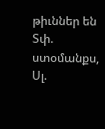թիւններ են Տփ. ստօմանքս, Սլ.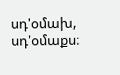սդ'օմախ, սդ'օմաքս։